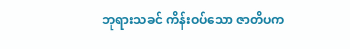ဘုရားသခင် ကိန်းဝပ်သော ဇာတိပက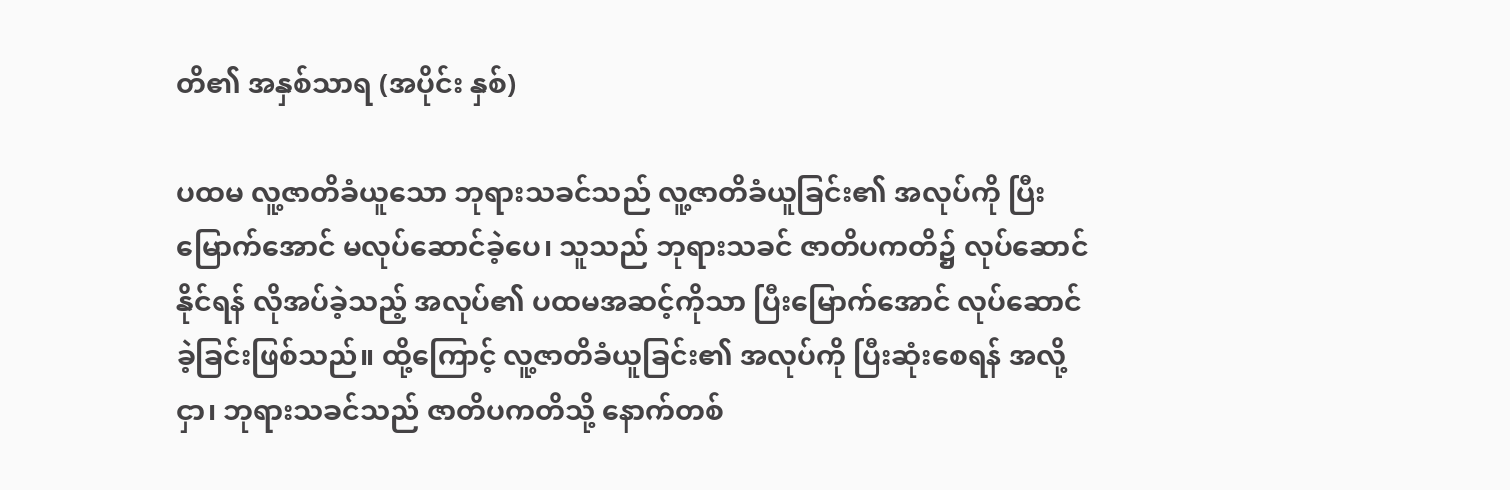တိ၏ အနှစ်သာရ (အပိုင်း နှစ်)

ပထမ လူ့ဇာတိခံယူသော ဘုရားသခင်သည် လူ့ဇာတိခံယူခြင်း၏ အလုပ်ကို ပြီးမြောက်အောင် မလုပ်ဆောင်ခဲ့ပေ၊ သူသည် ဘုရားသခင် ဇာတိပကတိ၌ လုပ်ဆောင်နိုင်ရန် လိုအပ်ခဲ့သည့် အလုပ်၏ ပထမအဆင့်ကိုသာ ပြီးမြောက်အောင် လုပ်ဆောင်ခဲ့ခြင်းဖြစ်သည်။ ထို့ကြောင့် လူ့ဇာတိခံယူခြင်း၏ အလုပ်ကို ပြီးဆုံးစေရန် အလို့ငှာ၊ ဘုရားသခင်သည် ဇာတိပကတိသို့ နောက်တစ်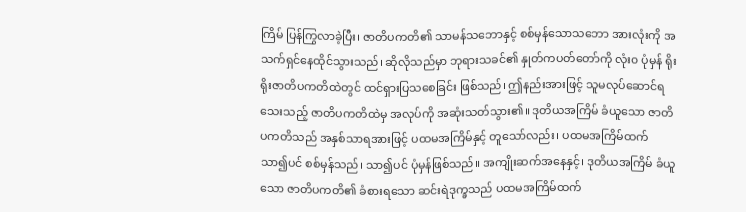ကြိမ် ပြန်ကြွလာခဲ့ပြီး၊ ဇာတိပကတိ၏ သာမန်သဘောနှင့် စစ်မှန်သောသဘော အားလုံးကို အသက်ရှင်နေထိုင်သွားသည်၊ ဆိုလိုသည်မှာ ဘုရားသခင်၏ နှုတ်ကပတ်တော်ကို လုံး၀ ပုံမှန် ရိုးရိုးဇာတိပကတိထဲတွင် ထင်ရှားပြသစေခြင်း ဖြစ်သည်၊ ဤနည်းအားဖြင့် သူမလုပ်ဆောင်ရသေးသည့် ဇာတိပကတိထဲမှ အလုပ်ကို အဆုံးသတ်သွား၏။ ဒုတိယအကြိမ် ခံယူသော ဇာတိပကတိသည် အနှစ်သာရအားဖြင့် ပထမအကြိမ်နှင့် တူသော်လည်း၊ ပထမအကြိမ်ထက် သာ၍ပင် စစ်မှန်သည်၊ သာ၍ပင် ပုံမှန်ဖြစ်သည်။ အကျိုးဆက်အနေနှင့်၊ ဒုတိယအကြိမ် ခံယူသော ဇာတိပကတိ၏ ခံစားရသော ဆင်းရဲဒုက္ခသည် ပထမအကြိမ်ထက်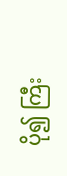ပို၍ ကြီး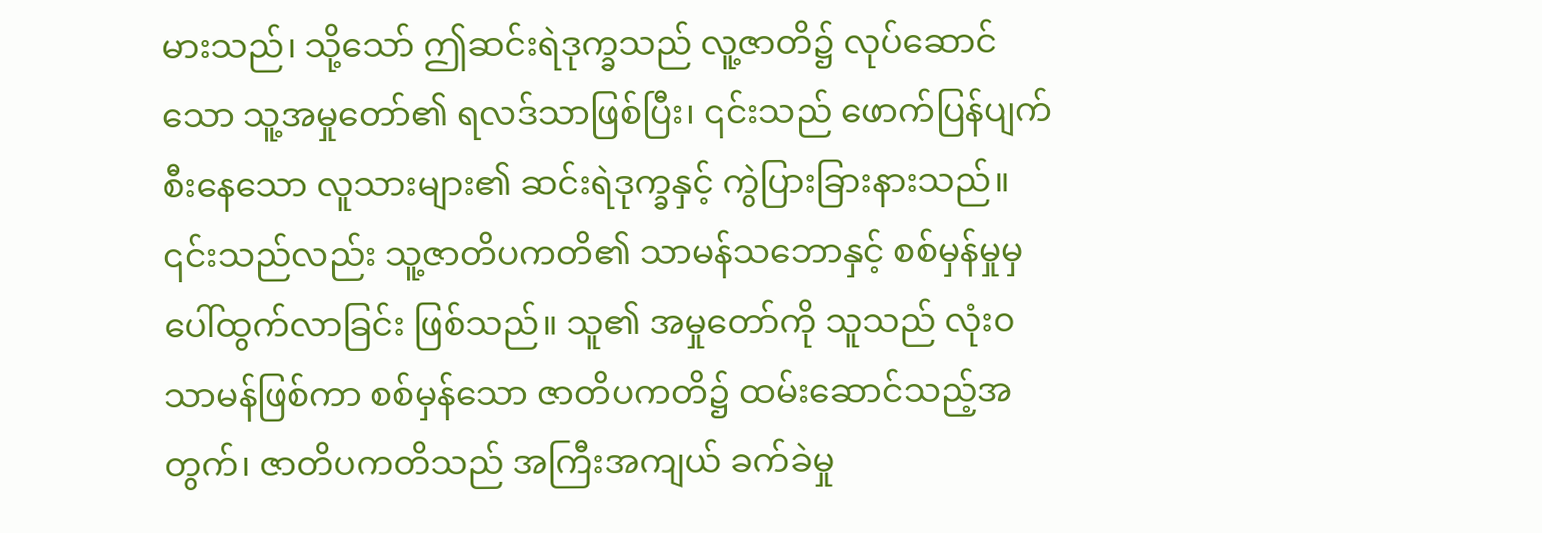မားသည်၊ သို့သော် ဤဆင်းရဲဒုက္ခသည် လူ့ဇာတိ၌ လုပ်ဆောင်သော သူ့အမှုတော်၏ ရလဒ်သာဖြစ်ပြီး၊ ၎င်းသည် ဖောက်ပြန်ပျက်စီးနေသော လူသားများ၏ ဆင်းရဲဒုက္ခနှင့် ကွဲပြားခြားနားသည်။ ၎င်းသည်လည်း သူ့ဇာတိပကတိ၏ သာမန်သဘောနှင့် စစ်မှန်မှုမှ ပေါ်ထွက်လာခြင်း ဖြစ်သည်။ သူ၏ အမှုတော်ကို သူသည် လုံး၀သာမန်ဖြစ်ကာ စစ်မှန်သော ဇာတိပကတိ၌ ထမ်းဆောင်သည့်အတွက်၊ ဇာတိပကတိသည် အကြီးအကျယ် ခက်ခဲမှု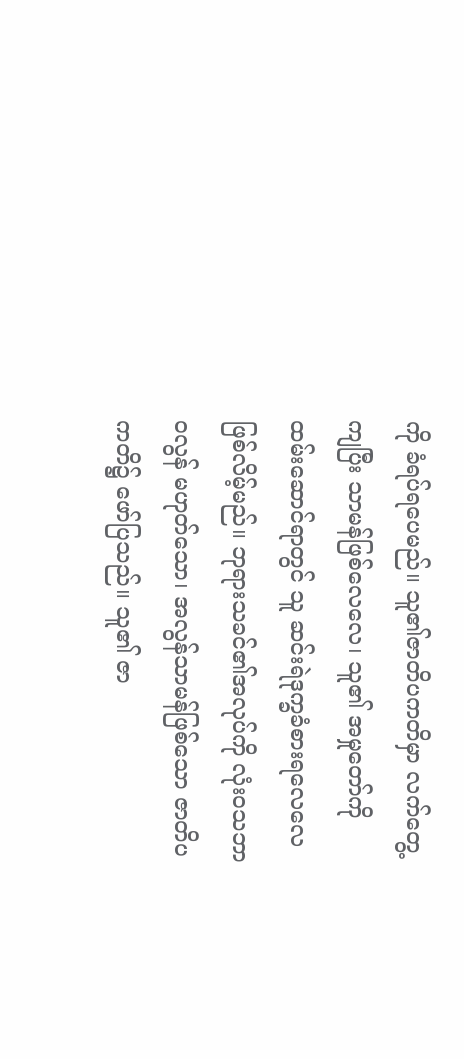ကို ခံရပ်ရပေမည်။ သူ၏ဇာတိပကတိမှာ လက်တွေ့ကျပြီး သာမန်ဖြစ်လေလေ၊ သူ၏ အမှုတော်ကို ထမ်းဆောင်ရာတွင် သူ ဆင်းရဲဒုက္ခခံစားရလေလေ ဖြစ်လိမ့်မည်။ ဘုရားသခင်၏အလုပ်ကို လုံးဝသဘာဝလွန် မဟုတ်သော၊ အလွန်သာမန်ဖြစ်သော ဇာတိပကတိ၌ ဖော်ပြသည်။ သူ၏ ဇာ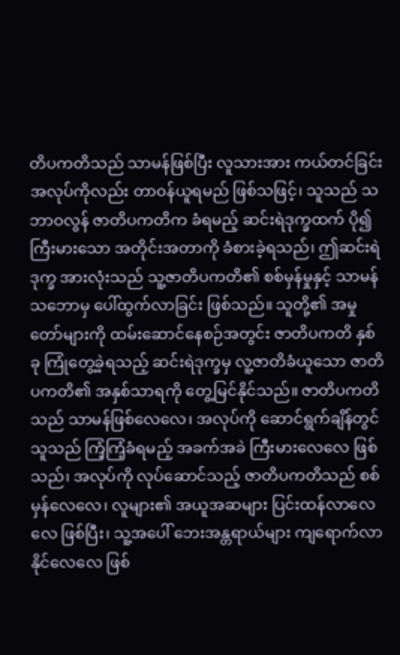တိပကတိသည် သာမန်ဖြစ်ပြီး လူသားအား ကယ်တင်ခြင်း အလုပ်ကိုလည်း တာ၀န်ယူရမည် ဖြစ်သဖြင့်၊ သူသည် သဘာဝလွန် ဇာတိပကတိက ခံရမည့် ဆင်းရဲဒုက္ခထက် ပို၍ ကြီးမားသော အတိုင်းအတာကို ခံစားခဲ့ရသည်၊ ဤဆင်းရဲဒုက္ခ အားလုံးသည် သူ့ဇာတိပကတိ၏ စစ်မှန်မှုနှင့် သာမန်သဘောမှ ပေါ်ထွက်လာခြင်း ဖြစ်သည်။ သူတို့၏ အမှုတော်များကို ထမ်းဆောင်နေစဉ်အတွင်း ဇာတိပကတိ နှစ်ခု ကြုံတွေ့ခဲ့ရသည့် ဆင်းရဲဒုက္ခမှ လူ့ဇာတိခံယူသော ဇာတိပကတိ၏ အနှစ်သာရကို တွေ့မြင်နိုင်သည်။ ဇာတိပကတိသည် သာမန်ဖြစ်လေလေ၊ အလုပ်ကို ဆောင်ရွက်ချိန်တွင် သူသည် ကြံ့ကြံ့ခံရမည့် အခက်အခဲ ကြီးမားလေလေ ဖြစ်သည်၊ အလုပ်ကို လုပ်ဆောင်သည့် ဇာတိပကတိသည် စစ်မှန်လေလေ၊ လူများ၏ အယူအဆများ ပြင်းထန်လာလေလေ ဖြစ်ပြီး၊ သူ့အပေါ် ဘေးအန္တရာယ်များ ကျရောက်လာနိုင်လေလေ ဖြစ်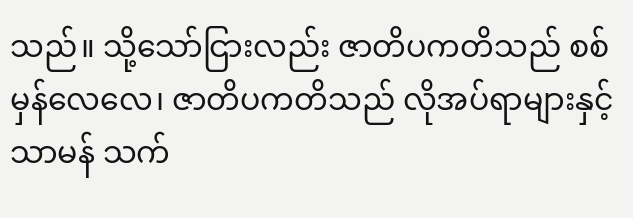သည်။ သို့သော်ငြားလည်း ဇာတိပကတိသည် စစ်မှန်လေလေ၊ ဇာတိပကတိသည် လိုအပ်ရာများနှင့် သာမန် သက်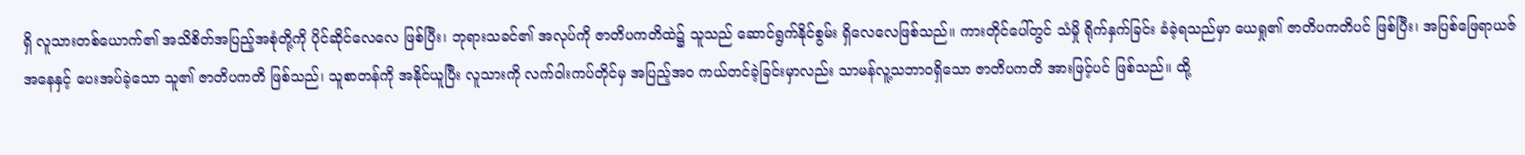ရှိ လူသားတစ်ယောက်၏ အသိစိတ်အပြည့်အစုံတို့ကို ပိုင်ဆိုင်လေလေ ဖြစ်ပြီး၊ ဘုရားသခင်၏ အလုပ်ကို ဇာတိပကတိထဲ၌ သူသည် ဆောင်ရွက်နိုင်စွမ်း ရှိလေလေဖြစ်သည်။ ကားတိုင်ပေါ်တွင် သံမှို ရိုက်နှက်ခြင်း ခံခဲ့ရသည်မှာ ယေရှု၏ ဇာတိပကတိပင် ဖြစ်ပြီး၊ အပြစ်ဖြေရာယဇ်အနေနှင့် ပေးအပ်ခဲ့သော သူ၏ ဇာတိပကတိ ဖြစ်သည်၊ သူစာတန်ကို အနိုင်ယူပြီး လူသားကို လက်ဝါးကပ်တိုင်မှ အပြည့်အ၀ ကယ်တင်ခဲ့ခြင်းမှာလည်း သာမန်လူ့သဘာဝရှိသော ဇာတိပကတိ အားဖြင့်ပင် ဖြစ်သည်။ ထို့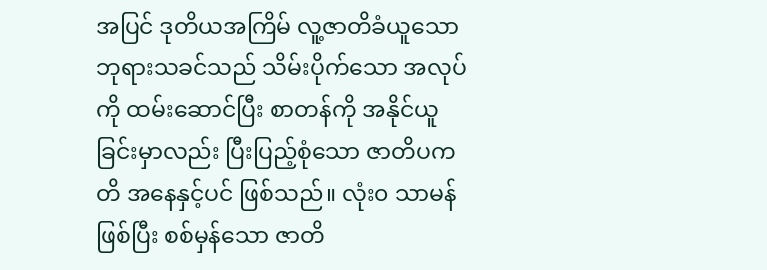အပြင် ဒုတိယအကြိမ် လူ့ဇာတိခံယူသော ဘုရားသခင်သည် သိမ်းပိုက်သော အလုပ်ကို ထမ်းဆောင်ပြီး စာတန်ကို အနိုင်ယူခြင်းမှာလည်း ပြီးပြည့်စုံသော ဇာတိပကတိ အနေနှင့်ပင် ဖြစ်သည်။ လုံး၀ သာမန်ဖြစ်ပြီး စစ်မှန်သော ဇာတိ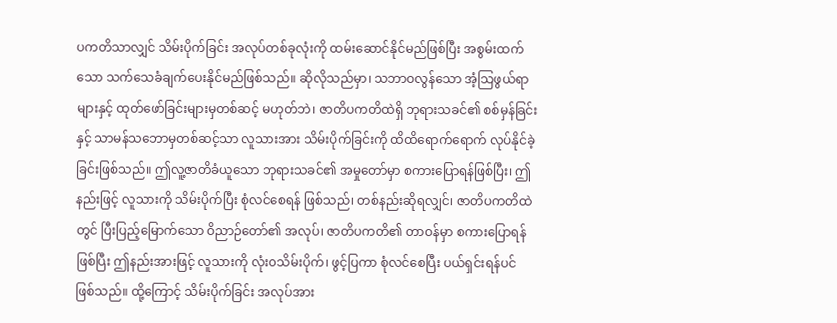ပကတိသာလျှင် သိမ်းပိုက်ခြင်း အလုပ်တစ်ခုလုံးကို ထမ်းဆောင်နိုင်မည်ဖြစ်ပြီး အစွမ်းထက်သော သက်သေခံချက်ပေးနိုင်မည်ဖြစ်သည်။ ဆိုလိုသည်မှာ၊ သဘာဝလွန်သော အံ့သြဖွယ်ရာများနှင့် ထုတ်ဖော်ခြင်းများမှတစ်ဆင့် မဟုတ်ဘဲ၊ ဇာတိပကတိထဲရှိ ဘုရားသခင်၏ စစ်မှန်ခြင်းနှင့် သာမန်သဘောမှတစ်ဆင့်သာ လူသားအား သိမ်းပိုက်ခြင်းကို ထိထိရောက်ရောက် လုပ်နိုင်ခဲ့ခြင်းဖြစ်သည်။ ဤလူ့ဇာတိခံယူသော ဘုရားသခင်၏ အမှုတော်မှာ စကားပြောရန်ဖြစ်ပြီး၊ ဤနည်းဖြင့် လူသားကို သိမ်းပိုက်ပြီး စုံလင်စေရန် ဖြစ်သည်၊ တစ်နည်းဆိုရလျှင်၊ ဇာတိပကတိထဲတွင် ပြီးပြည့်မြောက်သော ဝိညာဉ်တော်၏ အလုပ်၊ ဇာတိပကတိ၏ တာဝန်မှာ စကားပြောရန်ဖြစ်ပြီး ဤနည်းအားဖြင့် လူသားကို လုံး၀သိမ်းပိုက်၊ ဖွင့်ပြကာ စုံလင်စေပြီး ပယ်ရှင်းရန်ပင် ဖြစ်သည်။ ထို့ကြောင့် သိမ်းပိုက်ခြင်း အလုပ်အား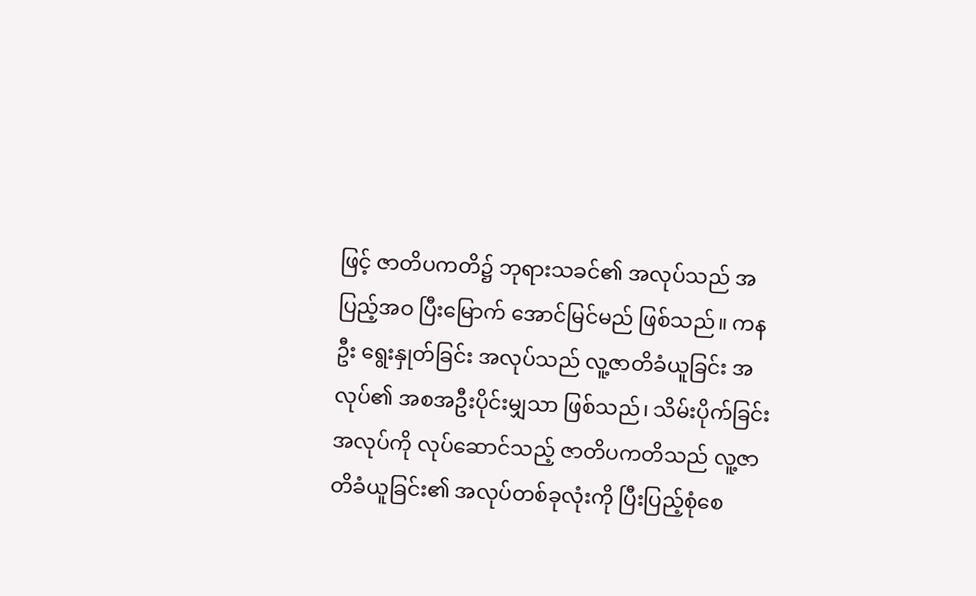ဖြင့် ဇာတိပကတိ၌ ဘုရားသခင်၏ အလုပ်သည် အပြည့်အဝ ပြီးမြောက် အောင်မြင်မည် ဖြစ်သည်။ ကနဦး ရွေးနှုတ်ခြင်း အလုပ်သည် လူ့ဇာတိခံယူခြင်း အလုပ်၏ အစအဦးပိုင်းမျှသာ ဖြစ်သည်၊ သိမ်းပိုက်ခြင်း အလုပ်ကို လုပ်ဆောင်သည့် ဇာတိပကတိသည် လူ့ဇာတိခံယူခြင်း၏ အလုပ်တစ်ခုလုံးကို ပြီးပြည့်စုံစေ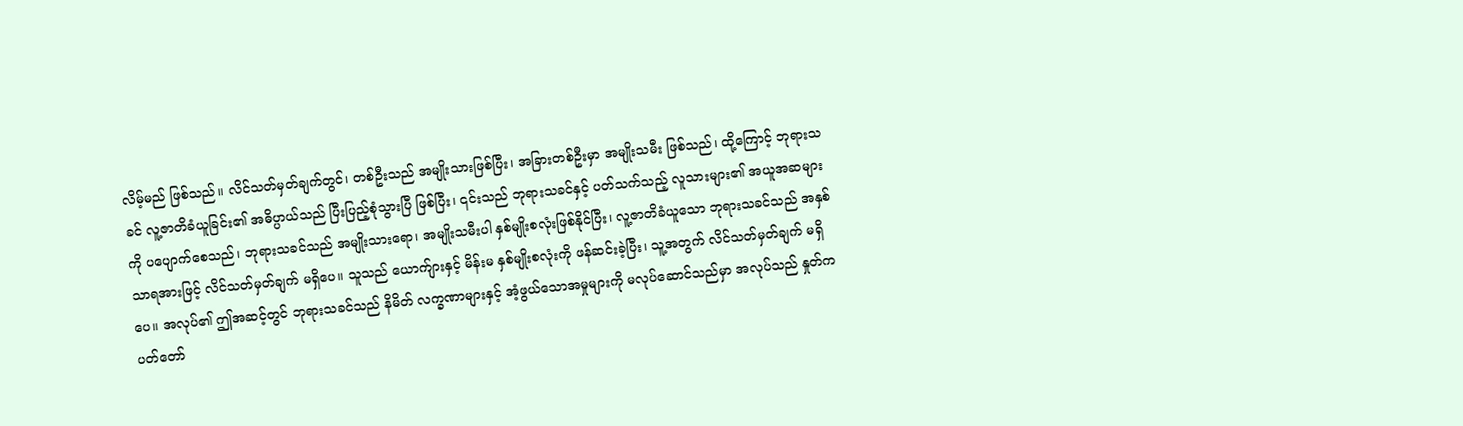လိမ့်မည် ဖြစ်သည်။ လိင်သတ်မှတ်ချက်တွင်၊ တစ်ဦးသည် အမျိုးသားဖြစ်ပြီး၊ အခြားတစ်ဦးမှာ အမျိုးသမီး ဖြစ်သည်၊ ထို့ကြောင့် ဘုရားသခင် လူ့ဇာတိခံယူခြင်း၏ အဓိပ္ပာယ်သည် ပြီးပြည့်စုံသွားပြီ ဖြစ်ပြီး၊ ၎င်းသည် ဘုရားသခင်နှင့် ပတ်သက်သည့် လူသားများ၏ အယူအဆများကို ပပျောက်စေသည်၊ ဘုရားသခင်သည် အမျိုးသားရော၊ အမျိုးသမီးပါ နှစ်မျိုးစလုံးဖြစ်နိုင်ပြီး၊ လူ့ဇာတိခံယူသော ဘုရားသခင်သည် အနှစ်သာရအားဖြင့် လိင်သတ်မှတ်ချက် မရှိပေ။ သူသည် ယောက်ျားနှင့် မိန်းမ နှစ်မျိုးစလုံးကို ဖန်ဆင်းခဲ့ပြီး၊ သူ့အတွက် လိင်သတ်မှတ်ချက် မရှိပေ။ အလုပ်၏ ဤအဆင့်တွင် ဘုရားသခင်သည် နိမိတ် လက္ခဏာများနှင့် အံ့ဖွယ်သောအမှုများကို မလုပ်ဆောင်သည်မှာ အလုပ်သည် နှုတ်ကပတ်တော်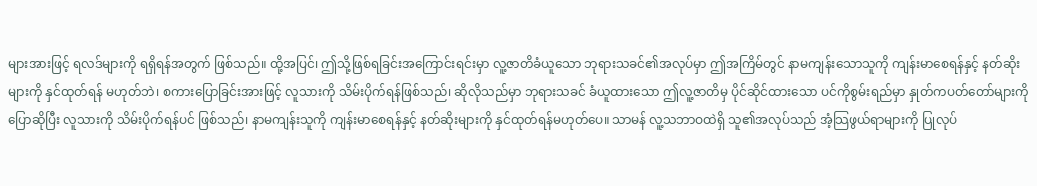များအားဖြင့် ရလဒ်များကို ရရှိရန်အတွက် ဖြစ်သည်။ ထို့အပြင်၊ ဤသို့ဖြစ်ရခြင်းအကြောင်းရင်းမှာ လူ့ဇာတိခံယူသော ဘုရားသခင်၏အလုပ်မှာ ဤအကြိမ်တွင် နာမကျန်းသောသူကို ကျန်းမာစေရန်နှင့် နတ်ဆိုးများကို နှင်ထုတ်ရန် မဟုတ်ဘဲ၊ စကားပြောခြင်းအားဖြင့် လူသားကို သိမ်းပိုက်ရန်ဖြစ်သည်၊ ဆိုလိုသည်မှာ ဘုရားသခင် ခံယူထားသော ဤလူ့ဇာတိမှ ပိုင်ဆိုင်ထားသော ပင်ကိုစွမ်းရည်မှာ နှုတ်ကပတ်တော်များကို ပြောဆိုပြီး လူသားကို သိမ်းပိုက်ရန်ပင် ဖြစ်သည်၊ နာမကျန်းသူကို ကျန်းမာစေရန်နှင့် နတ်ဆိုးများကို နှင်ထုတ်ရန်မဟုတ်ပေ။ သာမန် လူ့သဘာဝထဲရှိ သူ၏အလုပ်သည် အံ့သြဖွယ်ရာများကို ပြုလုပ်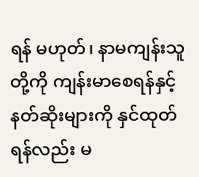ရန် မဟုတ်၊ နာမကျန်းသူတို့ကို ကျန်းမာစေရန်နှင့် နတ်ဆိုးများကို နှင်ထုတ်ရန်လည်း မ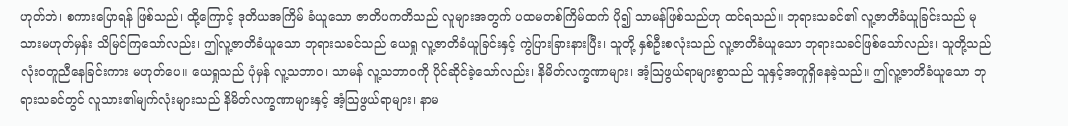ဟုတ်ဘဲ၊ စကားပြောရန် ဖြစ်သည်၊ ထို့ကြောင့် ဒုတိယအကြိမ် ခံယူသော ဇာတိပကတိသည် လူများအတွက် ပထမတစ်ကြိမ်ထက် ပို၍ သာမန်ဖြစ်သည်ဟု ထင်ရသည်။ ဘုရားသခင်၏ လူ့ဇာတိခံယူခြင်းသည် မုသားမဟုတ်မှန်း သိမြင်ကြသော်လည်း၊ ဤလူ့ဇာတိခံယူသော ဘုရားသခင်သည် ယေရှု လူ့ဇာတိခံယူခြင်းနှင့် ကွဲပြားခြားနားပြီး၊ သူတို့ နှစ်ဦးစလုံးသည် လူ့ဇာတိခံယူသော ဘုရားသခင်ဖြစ်သော်လည်း၊ သူတို့သည် လုံး၀တူညီနေခြင်းကား မဟုတ်ပေ။ ယေရှုသည် ပုံမှန် လူ့သဘာဝ၊ သာမန် လူ့သဘာဝကို ပိုင်ဆိုင်ခဲ့သော်လည်း၊ နိမိတ်လက္ခဏာများ၊ အံ့သြဖွယ်ရာများစွာသည် သူနှင့်အတူရှိနေခဲ့သည်။ ဤလူ့ဇာတိခံယူသော ဘုရားသခင်တွင် လူသား၏မျက်လုံးများသည် နိမိတ်လက္ခဏာများနှင့် အံ့သြဖွယ်ရာများ၊ နာမ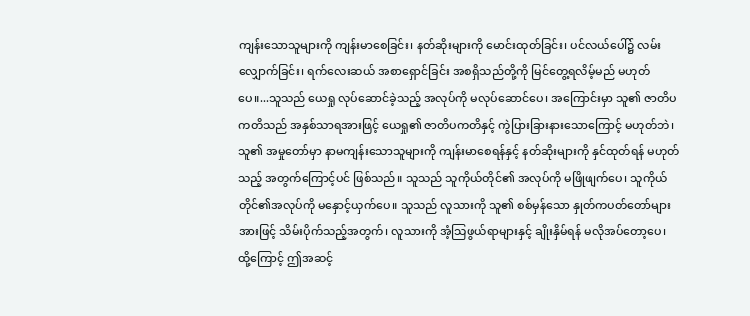ကျန်းသောသူများကို ကျန်းမာစေခြင်း၊ နတ်ဆိုးများကို မောင်းထုတ်ခြင်း၊ ပင်လယ်ပေါ်၌ လမ်းလျှောက်ခြင်း၊ ရက်လေးဆယ် အစာရှောင်ခြင်း အစရှိသည်တို့ကို မြင်တွေ့ရလိမ့်မည် မဟုတ်ပေ။...သူသည် ယေရှု လုပ်ဆောင်ခဲ့သည့် အလုပ်ကို မလုပ်ဆောင်ပေ၊ အကြောင်းမှာ သူ၏ ဇာတိပကတိသည် အနှစ်သာရအားဖြင့် ယေရှု၏ ဇာတိပကတိနှင့် ကွဲပြားခြားနားသောကြောင့် မဟုတ်ဘဲ၊ သူ၏ အမှုတော်မှာ နာမကျန်းသောသူများကို ကျန်းမာစေရန်နှင့် နတ်ဆိုးများကို နှင်ထုတ်ရန် မဟုတ်သည့် အတွက်ကြောင့်ပင် ဖြစ်သည်။ သူသည် သူကိုယ်တိုင်၏ အလုပ်ကို မဖြိုဖျက်ပေ၊ သူကိုယ်တိုင်၏အလုပ်ကို မနှောင့်ယှက်ပေ။ သူသည် လူသားကို သူ၏ စစ်မှန်သော နှုတ်ကပတ်တော်များအားဖြင့် သိမ်းပိုက်သည့်အတွက်၊ လူသားကို အံ့သြဖွယ်ရာများနှင့် ချိုးနှိမ်ရန် မလိုအပ်တော့ပေ၊ ထို့ကြောင့် ဤအဆင့်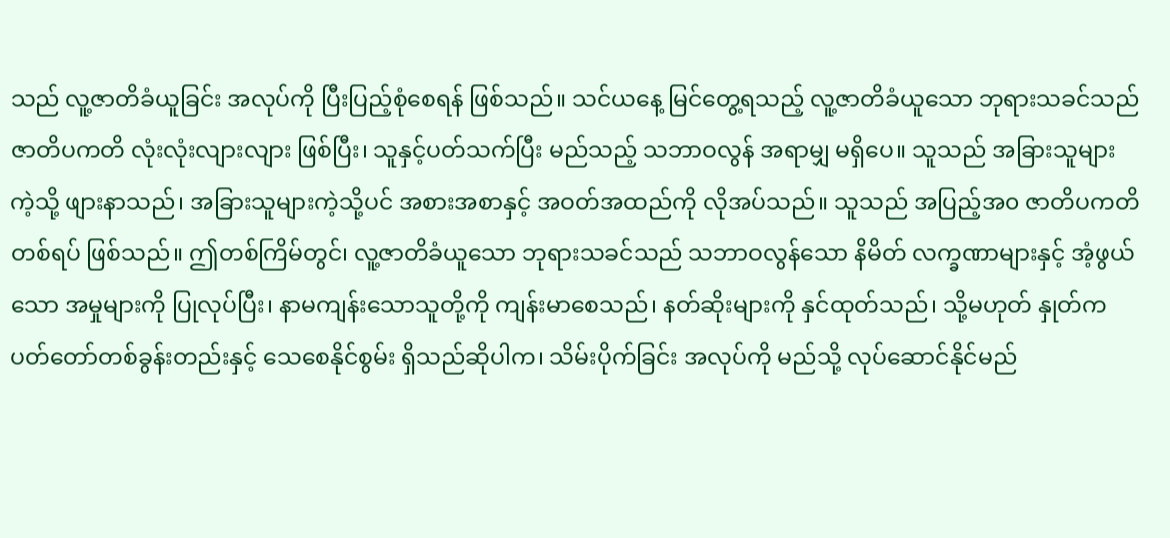သည် လူ့ဇာတိခံယူခြင်း အလုပ်ကို ပြီးပြည့်စုံစေရန် ဖြစ်သည်။ သင်ယနေ့ မြင်တွေ့ရသည့် လူ့ဇာတိခံယူသော ဘုရားသခင်သည် ဇာတိပကတိ လုံးလုံးလျားလျား ဖြစ်ပြီး၊ သူနှင့်ပတ်သက်ပြီး မည်သည့် သဘာဝလွန် အရာမျှ မရှိပေ။ သူသည် အခြားသူများကဲ့သို့ ဖျားနာသည်၊ အခြားသူများကဲ့သို့ပင် အစားအစာနှင့် အဝတ်အထည်ကို လိုအပ်သည်။ သူသည် အပြည့်အ၀ ဇာတိပကတိတစ်ရပ် ဖြစ်သည်။ ဤတစ်ကြိမ်တွင်၊ လူ့ဇာတိခံယူသော ဘုရားသခင်သည် သဘာဝလွန်သော နိမိတ် လက္ခဏာများနှင့် အံ့ဖွယ်သော အမှုများကို ပြုလုပ်ပြီး၊ နာမကျန်းသောသူတို့ကို ကျန်းမာစေသည်၊ နတ်ဆိုးများကို နှင်ထုတ်သည်၊ သို့မဟုတ် နှုတ်ကပတ်တော်တစ်ခွန်းတည်းနှင့် သေစေနိုင်စွမ်း ရှိသည်ဆိုပါက၊ သိမ်းပိုက်ခြင်း အလုပ်ကို မည်သို့ လုပ်ဆောင်နိုင်မည်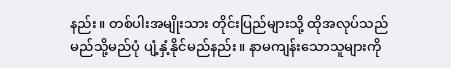နည်း။ တစ်ပါးအမျိုးသား တိုင်းပြည်များသို့ ထိုအလုပ်သည် မည်သို့မည်ပုံ ပျံ့နှံ့နိုင်မည်နည်း။ နာမကျန်းသောသူများကို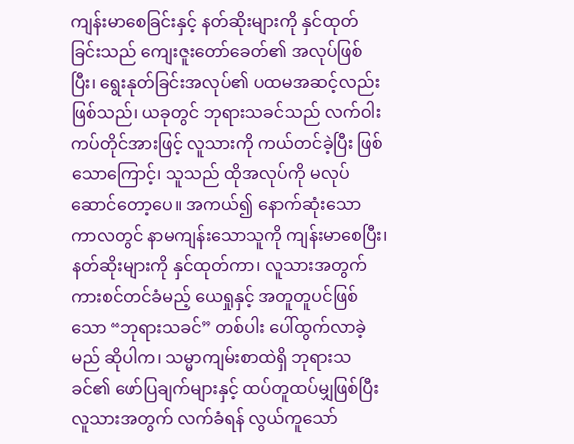ကျန်းမာစေခြင်းနှင့် နတ်ဆိုးများကို နှင်ထုတ်ခြင်းသည် ကျေးဇူးတော်ခေတ်၏ အလုပ်ဖြစ်ပြီး၊ ရွေးနုတ်ခြင်းအလုပ်၏ ပထမအဆင့်လည်း ဖြစ်သည်၊ ယခုတွင် ဘုရားသခင်သည် လက်ဝါးကပ်တိုင်အားဖြင့် လူသားကို ကယ်တင်ခဲ့ပြီး ဖြစ်သောကြောင့်၊ သူသည် ထိုအလုပ်ကို မလုပ်ဆောင်တော့ပေ။ အကယ်၍ နောက်ဆုံးသော ကာလတွင် နာမကျန်းသောသူကို ကျန်းမာစေပြီး၊ နတ်ဆိုးများကို နှင်ထုတ်ကာ၊ လူသားအတွက် ကားစင်တင်ခံမည့် ယေရှုနှင့် အတူတူပင်ဖြစ်သော “ဘုရားသခင်” တစ်ပါး ပေါ်ထွက်လာခဲ့မည် ဆိုပါက၊ သမ္မာကျမ်းစာထဲရှိ ဘုရားသခင်၏ ဖော်ပြချက်များနှင့် ထပ်တူထပ်မျှဖြစ်ပြီး လူသားအတွက် လက်ခံရန် လွယ်ကူသော်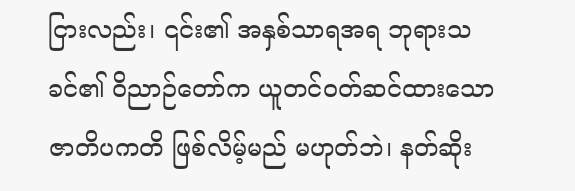ငြားလည်း၊ ၎င်း၏ အနှစ်သာရအရ ဘုရားသခင်၏ ဝိညာဉ်တော်က ယူတင်ဝတ်ဆင်ထားသော ဇာတိပကတိ ဖြစ်လိမ့်မည် မဟုတ်ဘဲ၊ နတ်ဆိုး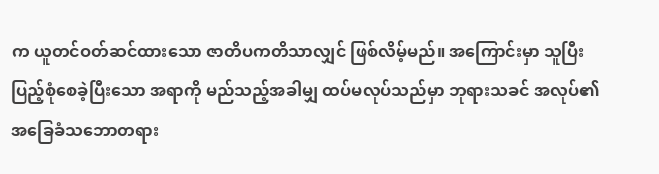က ယူတင်ဝတ်ဆင်ထားသော ဇာတိပကတိသာလျှင် ဖြစ်လိမ့်မည်။ အကြောင်းမှာ သူပြီးပြည့်စုံစေခဲ့ပြီးသော အရာကို မည်သည့်အခါမျှ ထပ်မလုပ်သည်မှာ ဘုရားသခင် အလုပ်၏ အခြေခံသဘောတရား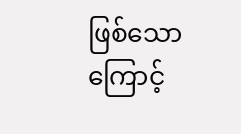ဖြစ်သောကြောင့်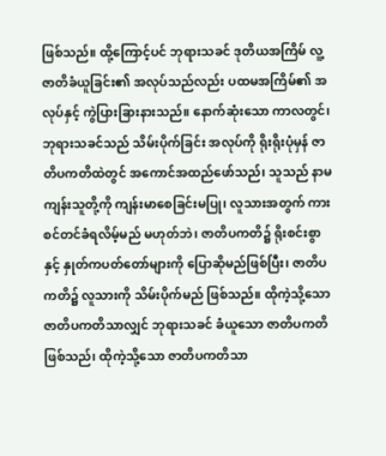ဖြစ်သည်။ ထို့ကြောင့်ပင် ဘုရားသခင် ဒုတိယအကြိမ် လူ့ဇာတိခံယူခြင်း၏ အလုပ်သည်လည်း ပထမအကြိမ်၏ အလုပ်နှင့် ကွဲပြားခြားနားသည်။ နောက်ဆုံးသော ကာလတွင်၊ ဘုရားသခင်သည် သိမ်းပိုက်ခြင်း အလုပ်ကို ရိုးရိုးပုံမှန် ဇာတိပကတိထဲတွင် အကောင်အထည်ဖော်သည်၊ သူသည် နာမကျန်းသူတို့ကို ကျန်းမာစေခြင်းမပြု၊ လူသားအတွက် ကားစင်တင်ခံရလိမ့်မည် မဟုတ်ဘဲ၊ ဇာတိပကတိ၌ ရိုးစင်းစွာနှင့် နှုတ်ကပတ်တော်များကို ပြောဆိုမည်ဖြစ်ပြီး၊ ဇာတိပကတိ၌ လူသားကို သိမ်းပိုက်မည် ဖြစ်သည်။ ထိုကဲ့သို့သော ဇာတိပကတိသာလျှင် ဘုရားသခင် ခံယူသော ဇာတိပကတိဖြစ်သည်၊ ထိုကဲ့သို့သော ဇာတိပကတိသာ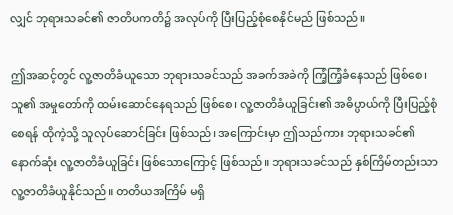လျှင် ဘုရားသခင်၏ ဇာတိပကတိ၌ အလုပ်ကို ပြီးပြည့်စုံစေနိုင်မည် ဖြစ်သည်။

ဤအဆင့်တွင် လူ့ဇာတိခံယူသော ဘုရားသခင်သည် အခက်အခဲကို ကြံ့ကြံ့ခံနေသည် ဖြစ်စေ၊ သူ၏ အမှုတော်ကို ထမ်းဆောင်နေရသည် ဖြစ်စေ၊ လူ့ဇာတိခံယူခြင်း၏ အဓိပ္ပာယ်ကို ပြီးပြည့်စုံစေရန် ထိုကဲ့သို့ သူလုပ်ဆောင်ခြင်း ဖြစ်သည်၊ အကြောင်းမှာ ဤသည်ကား ဘုရားသခင်၏ နောက်ဆုံး လူ့ဇာတိခံယူခြင်း ဖြစ်သောကြောင့် ဖြစ်သည်။ ဘုရားသခင်သည် နှစ်ကြိမ်တည်းသာ လူ့ဇာတိခံယူနိုင်သည်။ တတိယအကြိမ် မရှိ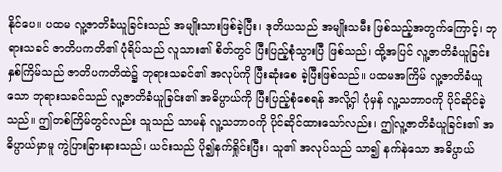နိုင်ပေ။ ပထမ လူ့ဇာတိခံယူခြင်းသည် အမျိုးသားဖြစ်ခဲ့ပြီး၊ ဒုတိယသည် အမျိုးသမီး ဖြစ်သည့်အတွက်ကြောင့်၊ ဘုရားသခင် ဇာတိပကတိ၏ ပုံရိပ်သည် လူသား၏ စိတ်တွင် ပြီးပြည့်စုံသွားပြီ ဖြစ်သည်၊ ထို့အပြင် လူ့ဇာတိခံယူခြင်း နှစ်ကြိမ်သည် ဇာတိပကတိထဲ၌ ဘုရားသခင်၏ အလုပ်ကို ပြီးဆုံးစေ ခဲ့ပြီးဖြစ်သည်။ ပထမအကြိမ် လူ့ဇာတိခံယူသော ဘုရားသခင်သည် လူ့ဇာတိခံယူခြင်း၏ အဓိပ္ပာယ်ကို ပြီးပြည့်စုံစေရန် အလို့ငှါ ပုံမှန် လူ့သဘာဝကို ပိုင်ဆိုင်ခဲ့သည်။ ဤတစ်ကြိမ်တွင်လည်း သူသည် သာမန် လူ့သဘာဝကို ပိုင်ဆိုင်ထားသော်လည်း၊ ဤလူ့ဇာတိခံယူခြင်း၏ အဓိပ္ပာယ်မှာမူ ကွဲပြားခြားနားသည်၊ ယင်းသည် ပို၍နက်ရှိုင်းပြီး၊ သူ၏ အလုပ်သည် သာ၍ နက်နဲသော အဓိပ္ပာယ်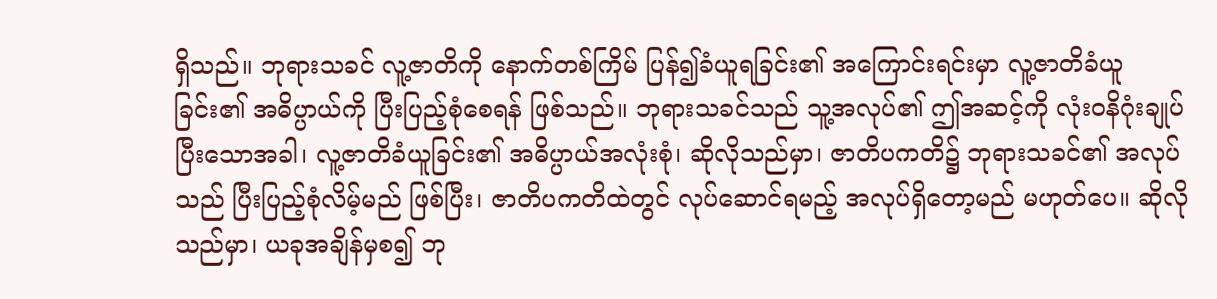ရှိသည်။ ဘုရားသခင် လူ့ဇာတိကို နောက်တစ်ကြိမ် ပြန်၍ခံယူရခြင်း၏ အကြောင်းရင်းမှာ လူ့ဇာတိခံယူခြင်း၏ အဓိပ္ပာယ်ကို ပြီးပြည့်စုံစေရန် ဖြစ်သည်။ ဘုရားသခင်သည် သူ့အလုပ်၏ ဤအဆင့်ကို လုံး၀နိဂုံးချုပ်ပြီးသောအခါ၊ လူ့ဇာတိခံယူခြင်း၏ အဓိပ္ပာယ်အလုံးစုံ၊ ဆိုလိုသည်မှာ၊ ဇာတိပကတိ၌ ဘုရားသခင်၏ အလုပ်သည် ပြီးပြည့်စုံလိမ့်မည် ဖြစ်ပြီး၊ ဇာတိပကတိထဲတွင် လုပ်ဆောင်ရမည့် အလုပ်ရှိတော့မည် မဟုတ်ပေ။ ဆိုလိုသည်မှာ၊ ယခုအချိန်မှစ၍ ဘု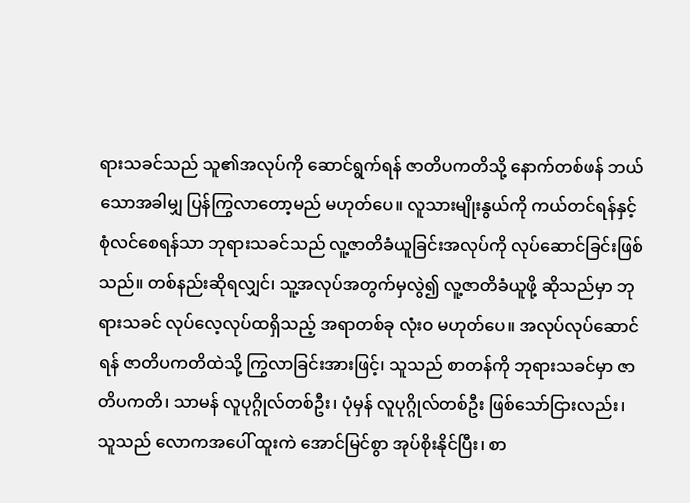ရားသခင်သည် သူ၏အလုပ်ကို ဆောင်ရွက်ရန် ဇာတိပကတိသို့ နောက်တစ်ဖန် ဘယ်သောအခါမျှ ပြန်ကြွလာတော့မည် မဟုတ်ပေ။ လူသားမျိုးနွယ်ကို ကယ်တင်ရန်နှင့် စုံလင်စေရန်သာ ဘုရားသခင်သည် လူ့ဇာတိခံယူခြင်းအလုပ်ကို လုပ်ဆောင်ခြင်းဖြစ်သည်။ တစ်နည်းဆိုရလျှင်၊ သူ့အလုပ်အတွက်မှလွဲ၍ လူ့ဇာတိခံယူဖို့ ဆိုသည်မှာ ဘုရားသခင် လုပ်လေ့လုပ်ထရှိသည့် အရာတစ်ခု လုံးဝ မဟုတ်ပေ။ အလုပ်လုပ်ဆောင်ရန် ဇာတိပကတိထဲသို့ ကြွလာခြင်းအားဖြင့်၊ သူသည် စာတန်ကို ဘုရားသခင်မှာ ဇာတိပကတိ၊ သာမန် လူပုဂ္ဂိုလ်တစ်ဦး၊ ပုံမှန် လူပုဂ္ဂိုလ်တစ်ဦး ဖြစ်သော်ငြားလည်း၊ သူသည် လောကအပေါ် ထူးကဲ အောင်မြင်စွာ အုပ်စိုးနိုင်ပြီး၊ စာ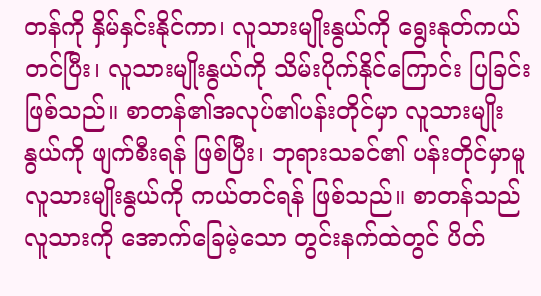တန်ကို နှိမ်နှင်းနိုင်ကာ၊ လူသားမျိုးနွယ်ကို ရွေးနုတ်ကယ်တင်ပြီး၊ လူသားမျိုးနွယ်ကို သိမ်းပိုက်နိုင်ကြောင်း ပြခြင်းဖြစ်သည်။ စာတန်၏အလုပ်၏ပန်းတိုင်မှာ လူသားမျိုးနွယ်ကို ဖျက်စီးရန် ဖြစ်ပြီး၊ ဘုရားသခင်၏ ပန်းတိုင်မှာမူ လူသားမျိုးနွယ်ကို ကယ်တင်ရန် ဖြစ်သည်။ စာတန်သည် လူသားကို အောက်ခြေမဲ့သော တွင်းနက်ထဲတွင် ပိတ်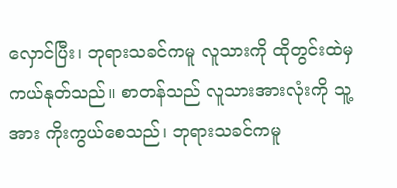လှောင်ပြီး၊ ဘုရားသခင်ကမူ လူသားကို ထိုတွင်းထဲမှ ကယ်နုတ်သည်။ စာတန်သည် လူသားအားလုံးကို သူ့အား ကိုးကွယ်စေသည်၊ ဘုရားသခင်ကမူ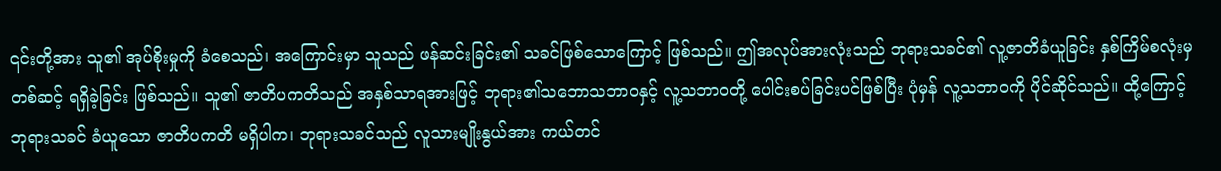၎င်းတို့အား သူ၏ အုပ်စိုးမှုကို ခံစေသည်၊ အကြောင်းမှာ သူသည် ဖန်ဆင်းခြင်း၏ သခင်ဖြစ်သောကြောင့် ဖြစ်သည်။ ဤအလုပ်အားလုံးသည် ဘုရားသခင်၏ လူ့ဇာတိခံယူခြင်း နှစ်ကြိမ်စလုံးမှတစ်ဆင့် ရရှိခဲ့ခြင်း ဖြစ်သည်။ သူ၏ ဇာတိပကတိသည် အနှစ်သာရအားဖြင့် ဘုရား၏သဘောသဘာဝနှင့် လူ့သဘာဝတို့ ပေါင်းစပ်ခြင်းပင်ဖြစ်ပြီး ပုံမှန် လူ့သဘာဝကို ပိုင်ဆိုင်သည်။ ထို့ကြောင့် ဘုရားသခင် ခံယူသော ဇာတိပကတိ မရှိပါက၊ ဘုရားသခင်သည် လူသားမျိုးနွယ်အား ကယ်တင်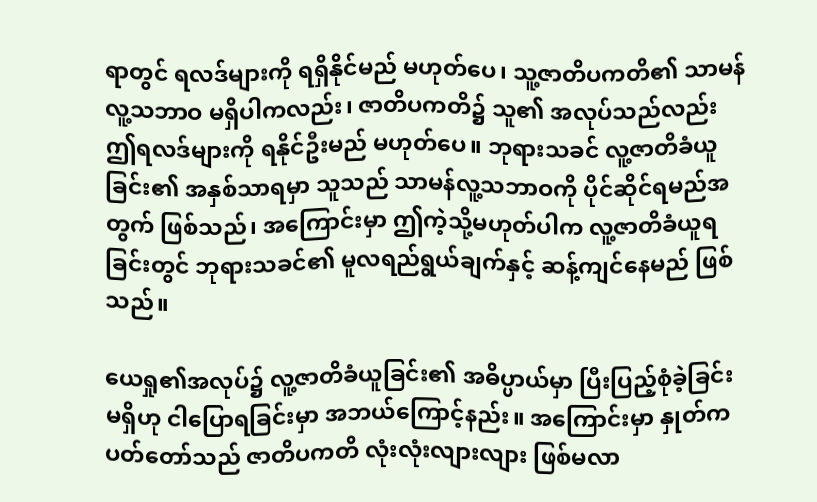ရာတွင် ရလဒ်များကို ရရှိနိုင်မည် မဟုတ်ပေ၊ သူ့ဇာတိပကတိ၏ သာမန်လူ့သဘာဝ မရှိပါကလည်း၊ ဇာတိပကတိ၌ သူ၏ အလုပ်သည်လည်း ဤရလဒ်များကို ရနိုင်ဦးမည် မဟုတ်ပေ။ ဘုရားသခင် လူ့ဇာတိခံယူခြင်း၏ အနှစ်သာရမှာ သူသည် သာမန်လူ့သဘာဝကို ပိုင်ဆိုင်ရမည်အတွက် ဖြစ်သည်၊ အကြောင်းမှာ ဤကဲ့သို့မဟုတ်ပါက လူ့ဇာတိခံယူရခြင်းတွင် ဘုရားသခင်၏ မူလရည်ရွယ်ချက်နှင့် ဆန့်ကျင်နေမည် ဖြစ်သည်။

ယေရှု၏အလုပ်၌ လူ့ဇာတိခံယူခြင်း၏ အဓိပ္ပာယ်မှာ ပြီးပြည့်စုံခဲ့ခြင်းမရှိဟု ငါပြောရခြင်းမှာ အဘယ်ကြောင့်နည်း။ အကြောင်းမှာ နှုတ်ကပတ်တော်သည် ဇာတိပကတိ လုံးလုံးလျားလျား ဖြစ်မလာ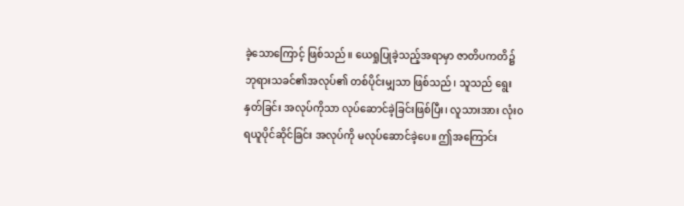ခဲ့သောကြောင့် ဖြစ်သည်။ ယေရှုပြုခဲ့သည့်အရာမှာ ဇာတိပကတိ၌ ဘုရားသခင်၏အလုပ်၏ တစ်ပိုင်းမျှသာ ဖြစ်သည်၊ သူသည် ရွေးနှတ်ခြင်း အလုပ်ကိုသာ လုပ်ဆောင်ခဲ့ခြင်းဖြစ်ပြီး၊ လူသားအား လုံး၀ ရယူပိုင်ဆိုင်ခြင်း အလုပ်ကို မလုပ်ဆောင်ခဲ့ပေ။ ဤအကြောင်း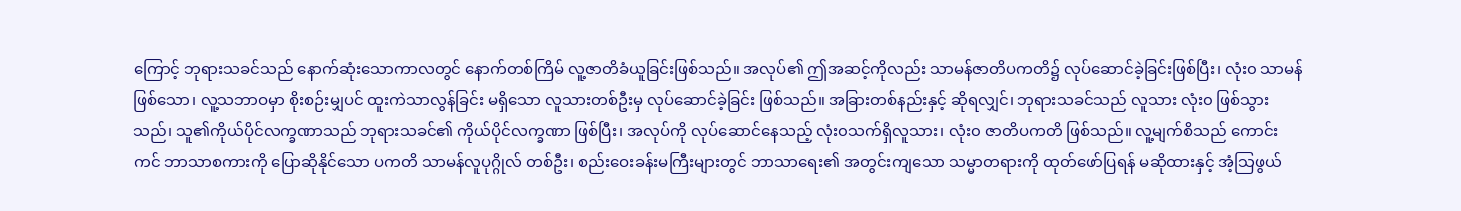ကြောင့် ဘုရားသခင်သည် နောက်ဆုံးသောကာလတွင် နောက်တစ်ကြိမ် လူ့ဇာတိခံယူခြင်းဖြစ်သည်။ အလုပ်၏ ဤအဆင့်ကိုလည်း သာမန်ဇာတိပကတိ၌ လုပ်ဆောင်ခဲ့ခြင်းဖြစ်ပြီး၊ လုံး၀ သာမန်ဖြစ်သော၊ လူ့သဘာဝမှာ စိုးစဉ်းမျှပင် ထူးကဲသာလွန်ခြင်း မရှိသော လူသားတစ်ဦးမှ လုပ်ဆောင်ခဲ့ခြင်း ဖြစ်သည်။ အခြားတစ်နည်းနှင့် ဆိုရလျှင်၊ ဘုရားသခင်သည် လူသား လုံး၀ ဖြစ်သွားသည်၊ သူ၏ကိုယ်ပိုင်လက္ခဏာသည် ဘုရားသခင်၏ ကိုယ်ပိုင်လက္ခဏာ ဖြစ်ပြီး၊ အလုပ်ကို လုပ်ဆောင်နေသည့် လုံး၀သက်ရှိလူသား၊ လုံး၀ ဇာတိပကတိ ဖြစ်သည်။ လူ့မျက်စိသည် ကောင်းကင် ဘာသာစကားကို ပြောဆိုနိုင်သော ပကတိ သာမန်လူပုဂ္ဂိုလ် တစ်ဦး၊ စည်းဝေးခန်းမကြီးများတွင် ဘာသာရေး၏ အတွင်းကျသော သမ္မာတရားကို ထုတ်ဖော်ပြရန် မဆိုထားနှင့် အံ့သြဖွယ်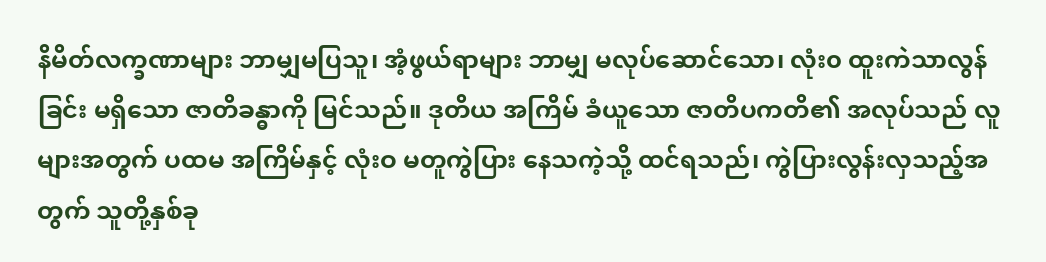နိမိတ်လက္ခဏာများ ဘာမျှမပြသူ၊ အံ့ဖွယ်ရာများ ဘာမျှ မလုပ်ဆောင်သော၊ လုံး၀ ထူးကဲသာလွန်ခြင်း မရှိသော ဇာတိခန္ဓာကို မြင်သည်။ ဒုတိယ အကြိမ် ခံယူသော ဇာတိပကတိ၏ အလုပ်သည် လူများအတွက် ပထမ အကြိမ်နှင့် လုံးဝ မတူကွဲပြား နေသကဲ့သို့ ထင်ရသည်၊ ကွဲပြားလွန်းလှသည့်အတွက် သူတို့နှစ်ခု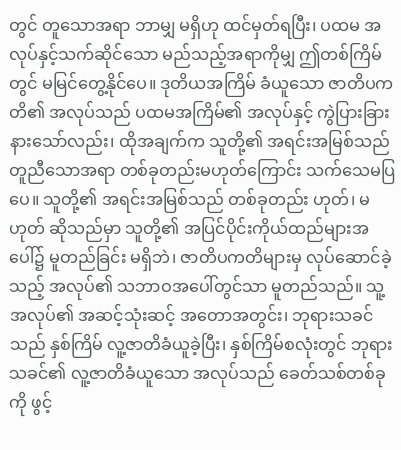တွင် တူသောအရာ ဘာမျှ မရှိဟု ထင်မှတ်ရပြီး၊ ပထမ အလုပ်နှင့်သက်ဆိုင်သော မည်သည့်အရာကိုမျှ ဤတစ်ကြိမ်တွင် မမြင်တွေ့နိုင်ပေ။ ဒုတိယအကြိမ် ခံယူသော ဇာတိပကတိ၏ အလုပ်သည် ပထမအကြိမ်၏ အလုပ်နှင့် ကွဲပြားခြားနားသော်လည်း၊ ထိုအချက်က သူတို့၏ အရင်းအမြစ်သည် တူညီသောအရာ တစ်ခုတည်းမဟုတ်ကြောင်း သက်သေမပြပေ။ သူတို့၏ အရင်းအမြစ်သည် တစ်ခုတည်း ဟုတ်၊ မဟုတ် ဆိုသည်မှာ သူတို့၏ အပြင်ပိုင်းကိုယ်ထည်များအပေါ်၌ မူတည်ခြင်း မရှိဘဲ၊ ဇာတိပကတိများမှ လုပ်ဆောင်ခဲ့သည့် အလုပ်၏ သဘာဝအပေါ်တွင်သာ မူတည်သည်။ သူ့အလုပ်၏ အဆင့်သုံးဆင့် အတောအတွင်း၊ ဘုရားသခင်သည် နှစ်ကြိမ် လူ့ဇာတိခံယူခဲ့ပြီး၊ နှစ်ကြိမ်စလုံးတွင် ဘုရားသခင်၏ လူ့ဇာတိခံယူသော အလုပ်သည် ခေတ်သစ်တစ်ခုကို ဖွင့်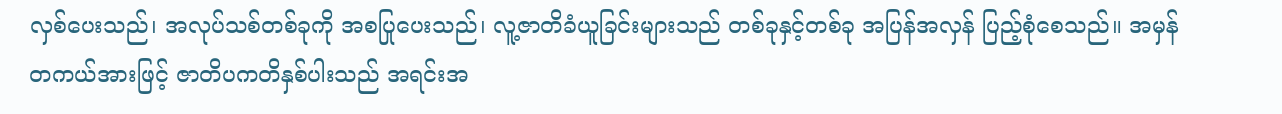လှစ်ပေးသည်၊ အလုပ်သစ်တစ်ခုကို အစပြုပေးသည်၊ လူ့ဇာတိခံယူခြင်းများသည် တစ်ခုနှင့်တစ်ခု အပြန်အလှန် ပြည့်စုံစေသည်။ အမှန်တကယ်အားဖြင့် ဇာတိပကတိနှစ်ပါးသည် အရင်းအ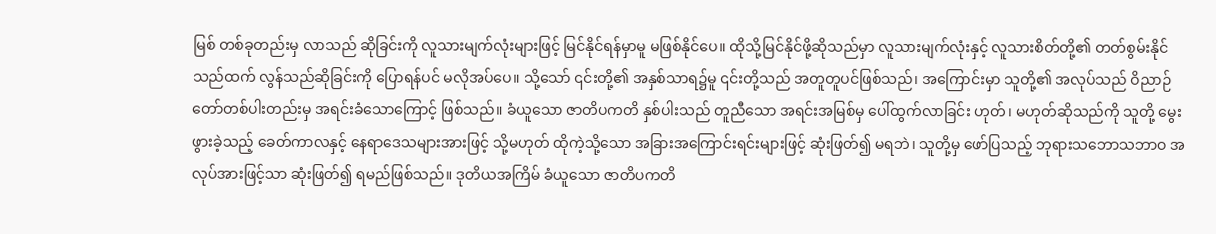မြစ် တစ်ခုတည်းမှ လာသည် ဆိုခြင်းကို လူသားမျက်လုံးများဖြင့် မြင်နိုင်ရန်မှာမူ မဖြစ်နိုင်ပေ။ ထိုသို့မြင်နိုင်ဖို့ဆိုသည်မှာ လူသားမျက်လုံးနှင့် လူသားစိတ်တို့၏ တတ်စွမ်းနိုင်သည်ထက် လွန်သည်ဆိုခြင်းကို ပြောရန်ပင် မလိုအပ်ပေ။ သို့သော် ၎င်းတို့၏ အနှစ်သာရ၌မူ ၎င်းတို့သည် အတူတူပင်ဖြစ်သည်၊ အကြောင်းမှာ သူတို့၏ အလုပ်သည် ဝိညာဉ်တော်တစ်ပါးတည်းမှ အရင်းခံသောကြောင့် ဖြစ်သည်။ ခံယူသော ဇာတိပကတိ နှစ်ပါးသည် တူညီသော အရင်းအမြစ်မှ ပေါ်ထွက်လာခြင်း ဟုတ်၊ မဟုတ်ဆိုသည်ကို သူတို့ မွေးဖွားခဲ့သည့် ခေတ်ကာလနှင့် နေရာဒေသများအားဖြင့် သို့မဟုတ် ထိုကဲ့သို့သော အခြားအကြောင်းရင်းများဖြင့် ဆုံးဖြတ်၍ မရဘဲ၊ သူတို့မှ ဖော်ပြသည့် ဘုရားသဘောသဘာဝ အလုပ်အားဖြင့်သာ ဆုံးဖြတ်၍ ရမည်ဖြစ်သည်။ ဒုတိယအကြိမ် ခံယူသော ဇာတိပကတိ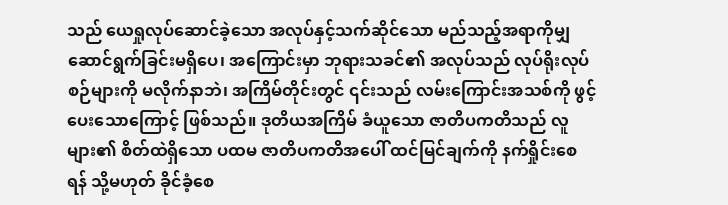သည် ယေရှုလုပ်ဆောင်ခဲ့သော အလုပ်နှင့်သက်ဆိုင်သော မည်သည့်အရာကိုမျှ ဆောင်ရွက်ခြင်းမရှိပေ၊ အကြောင်းမှာ ဘုရားသခင်၏ အလုပ်သည် လုပ်ရိုးလုပ်စဉ်များကို မလိုက်နာဘဲ၊ အကြိမ်တိုင်းတွင် ၎င်းသည် လမ်းကြောင်းအသစ်ကို ဖွင့်ပေးသောကြောင့် ဖြစ်သည်။ ဒုတိယအကြိမ် ခံယူသော ဇာတိပကတိသည် လူများ၏ စိတ်ထဲရှိသော ပထမ ဇာတိပကတိအပေါ် ထင်မြင်ချက်ကို နက်ရှိုင်းစေရန် သို့မဟုတ် ခိုင်ခံ့စေ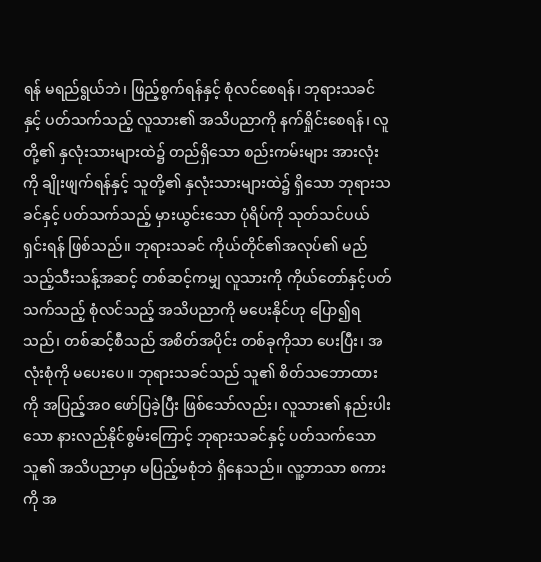ရန် မရည်ရွယ်ဘဲ၊ ဖြည့်စွက်ရန်နှင့် စုံလင်စေရန်၊ ဘုရားသခင်နှင့် ပတ်သက်သည့် လူသား၏ အသိပညာကို နက်ရှိုင်းစေရန်၊ လူတို့၏ နှလုံးသားများထဲ၌ တည်ရှိသော စည်းကမ်းများ အားလုံးကို ချိုးဖျက်ရန်နှင့် သူတို့၏ နှလုံးသားများထဲ၌ ရှိသော ဘုရားသခင်နှင့် ပတ်သက်သည့် မှားယွင်းသော ပုံရိပ်ကို သုတ်သင်ပယ်ရှင်းရန် ဖြစ်သည်။ ဘုရားသခင် ကိုယ်တိုင်၏အလုပ်၏ မည်သည့်သီးသန့်အဆင့် တစ်ဆင့်ကမျှ လူသားကို ကိုယ်တော်နှင့်ပတ်သက်သည့် စုံလင်သည့် အသိပညာကို မပေးနိုင်ဟု ပြော၍ရသည်၊ တစ်ဆင့်စီသည် အစိတ်အပိုင်း တစ်ခုကိုသာ ပေးပြီး၊ အလုံးစုံကို မပေးပေ။ ဘုရားသခင်သည် သူ၏ စိတ်သဘောထားကို အပြည့်အဝ ဖော်ပြခဲ့ပြီး ဖြစ်သော်လည်း၊ လူသား၏ နည်းပါးသော နားလည်နိုင်စွမ်းကြောင့် ဘုရားသခင်နှင့် ပတ်သက်သော သူ၏ အသိပညာမှာ မပြည့်မစုံဘဲ ရှိနေသည်။ လူ့ဘာသာ စကားကို အ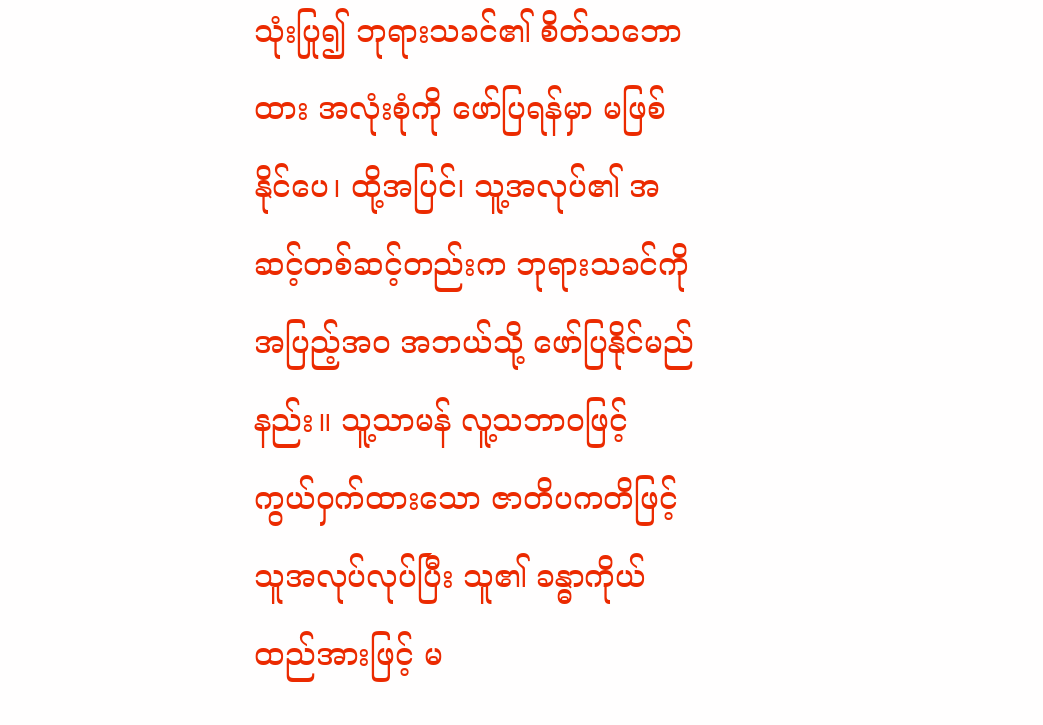သုံးပြု၍ ဘုရားသခင်၏ စိတ်သဘောထား အလုံးစုံကို ဖော်ပြရန်မှာ မဖြစ်နိုင်ပေ၊ ထို့အပြင်၊ သူ့အလုပ်၏ အဆင့်တစ်ဆင့်တည်းက ဘုရားသခင်ကို အပြည့်အဝ အဘယ်သို့ ဖော်ပြနိုင်မည်နည်း။ သူ့သာမန် လူ့သဘာဝဖြင့် ကွယ်ဝှက်ထားသော ဇာတိပကတိဖြင့် သူအလုပ်လုပ်ပြီး သူ၏ ခန္ဓာကိုယ်ထည်အားဖြင့် မ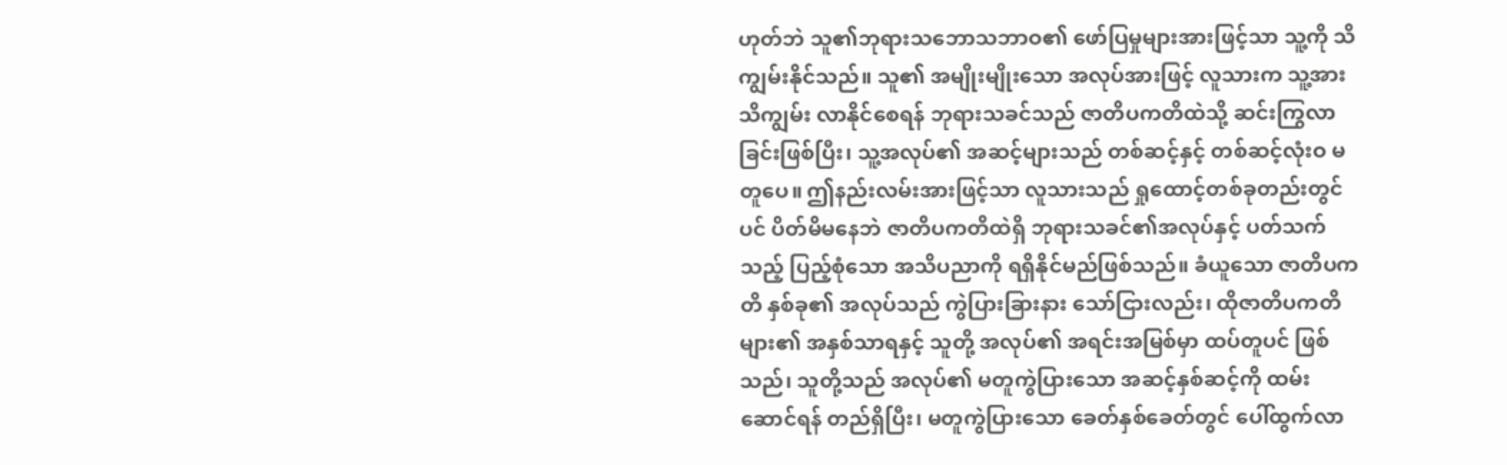ဟုတ်ဘဲ သူ၏ဘုရားသဘောသဘာဝ၏ ဖော်ပြမှုများအားဖြင့်သာ သူ့ကို သိကျွမ်းနိုင်သည်။ သူ၏ အမျိုးမျိုးသော အလုပ်အားဖြင့် လူသားက သူ့အားသိကျွမ်း လာနိုင်စေရန် ဘုရားသခင်သည် ဇာတိပကတိထဲသို့ ဆင်းကြွလာခြင်းဖြစ်ပြီး၊ သူ့အလုပ်၏ အဆင့်များသည် တစ်ဆင့်နှင့် တစ်ဆင့်လုံးဝ မတူပေ။ ဤနည်းလမ်းအားဖြင့်သာ လူသားသည် ရှုထောင့်တစ်ခုတည်းတွင်ပင် ပိတ်မိမနေဘဲ ဇာတိပကတိထဲရှိ ဘုရားသခင်၏အလုပ်နှင့် ပတ်သက်သည့် ပြည့်စုံသော အသိပညာကို ရရှိနိုင်မည်ဖြစ်သည်။ ခံယူသော ဇာတိပကတိ နှစ်ခု၏ အလုပ်သည် ကွဲပြားခြားနား သော်ငြားလည်း၊ ထိုဇာတိပကတိများ၏ အနှစ်သာရနှင့် သူတို့ အလုပ်၏ အရင်းအမြစ်မှာ ထပ်တူပင် ဖြစ်သည်၊ သူတို့သည် အလုပ်၏ မတူကွဲပြားသော အဆင့်နှစ်ဆင့်ကို ထမ်းဆောင်ရန် တည်ရှိပြီး၊ မတူကွဲပြားသော ခေတ်နှစ်ခေတ်တွင် ပေါ်ထွက်လာ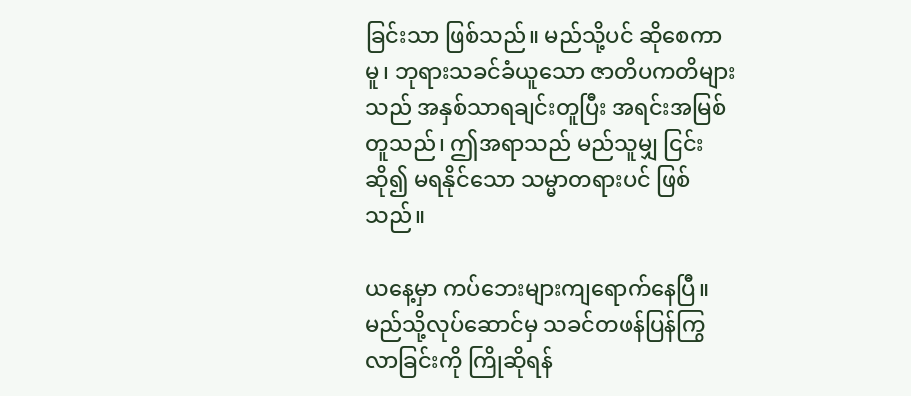ခြင်းသာ ဖြစ်သည်။ မည်သို့ပင် ဆိုစေကာမူ၊ ဘုရားသခင်ခံယူသော ဇာတိပကတိများသည် အနှစ်သာရချင်းတူပြီး အရင်းအမြစ်တူသည်၊ ဤအရာသည် မည်သူမျှ ငြင်းဆို၍ မရနိုင်သော သမ္မာတရားပင် ဖြစ်သည်။

ယနေ့မှာ ကပ်ဘေးများကျရောက်နေပြီ။မည်သို့လုပ်ဆောင်မှ သခင်တဖန်ပြန်ကြွလာခြင်းကို ကြိုဆိုရန်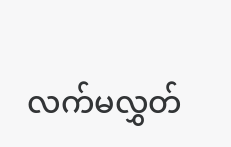လက်မလွှတ်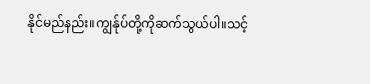နိုင်မည်နည်း။ကျွန်ုပ်တို့ကိုဆက်သွယ်ပါ။သင့်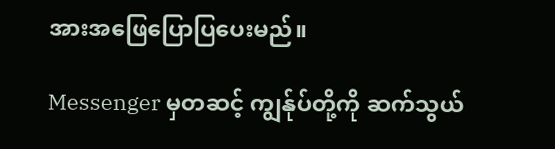အားအဖြေပြောပြပေးမည်။

Messenger မှတဆင့် ကျွန်ုပ်တို့ကို ဆက်သွယ်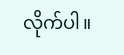လိုက်ပါ။